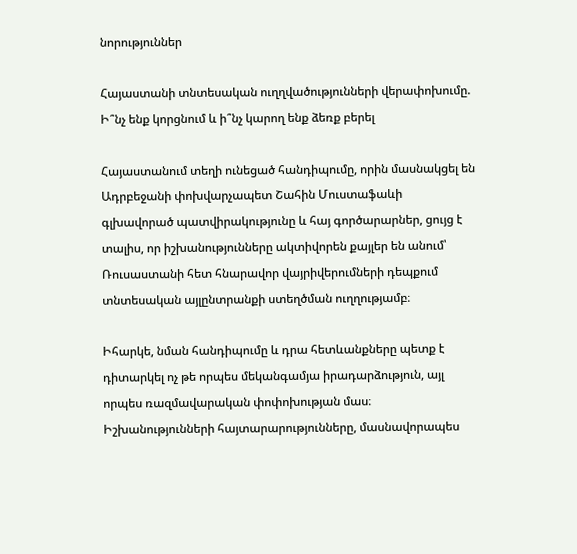նորություններ

Հայաստանի տնտեսական ուղղվածությունների վերափոխումը. Ի՞նչ ենք կորցնում և ի՞նչ կարող ենք ձեռք բերել

Հայաստանում տեղի ունեցած հանդիպումը, որին մասնակցել են Ադրբեջանի փոխվարչապետ Շահին Մուստաֆաևի գլխավորած պատվիրակությունը և հայ գործարարներ, ցույց է տալիս, որ իշխանությունները ակտիվորեն քայլեր են անում՝ Ռուսաստանի հետ հնարավոր վայրիվերումների դեպքում տնտեսական այլընտրանքի ստեղծման ուղղությամբ։

Իհարկե, նման հանդիպումը և դրա հետևանքները պետք է դիտարկել ոչ թե որպես մեկանգամյա իրադարձություն, այլ որպես ռազմավարական փոփոխության մաս։ Իշխանությունների հայտարարությունները, մասնավորապես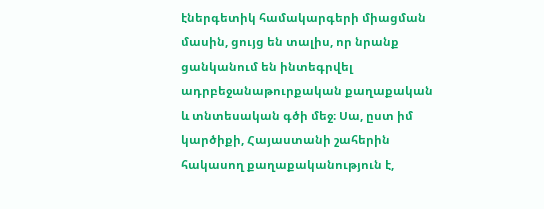էներգետիկ համակարգերի միացման մասին, ցույց են տալիս, որ նրանք ցանկանում են ինտեգրվել ադրբեջանաթուրքական քաղաքական և տնտեսական գծի մեջ։ Սա, ըստ իմ կարծիքի, Հայաստանի շահերին հակասող քաղաքականություն է,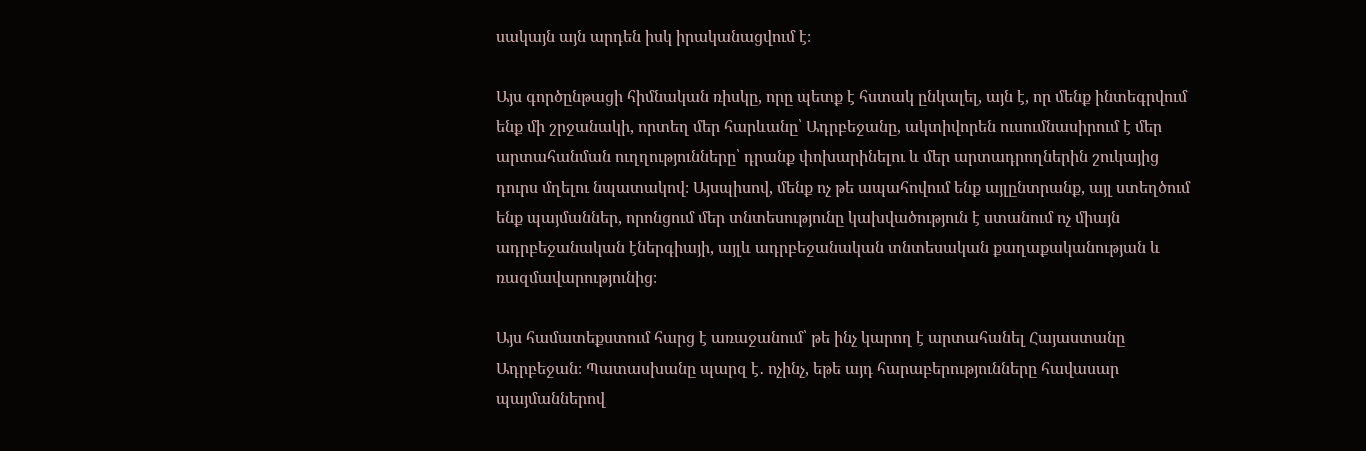սակայն այն արդեն իսկ իրականացվում է։

Այս գործընթացի հիմնական ռիսկը, որը պետք է հստակ ընկալել, այն է, որ մենք ինտեգրվում ենք մի շրջանակի, որտեղ մեր հարևանը՝ Ադրբեջանը, ակտիվորեն ուսումնասիրում է մեր արտահանման ուղղությունները՝ դրանք փոխարինելու և մեր արտադրողներին շուկայից դուրս մղելու նպատակով։ Այսպիսով, մենք ոչ թե ապահովում ենք այլընտրանք, այլ ստեղծում ենք պայմաններ, որոնցում մեր տնտեսությունը կախվածություն է ստանում ոչ միայն ադրբեջանական էներգիայի, այլև ադրբեջանական տնտեսական քաղաքականության և ռազմավարությունից։

Այս համատեքստում հարց է առաջանում՝ թե ինչ կարող է արտահանել Հայաստանը Ադրբեջան։ Պատասխանը պարզ է․ ոչինչ, եթե այդ հարաբերությունները հավասար պայմաններով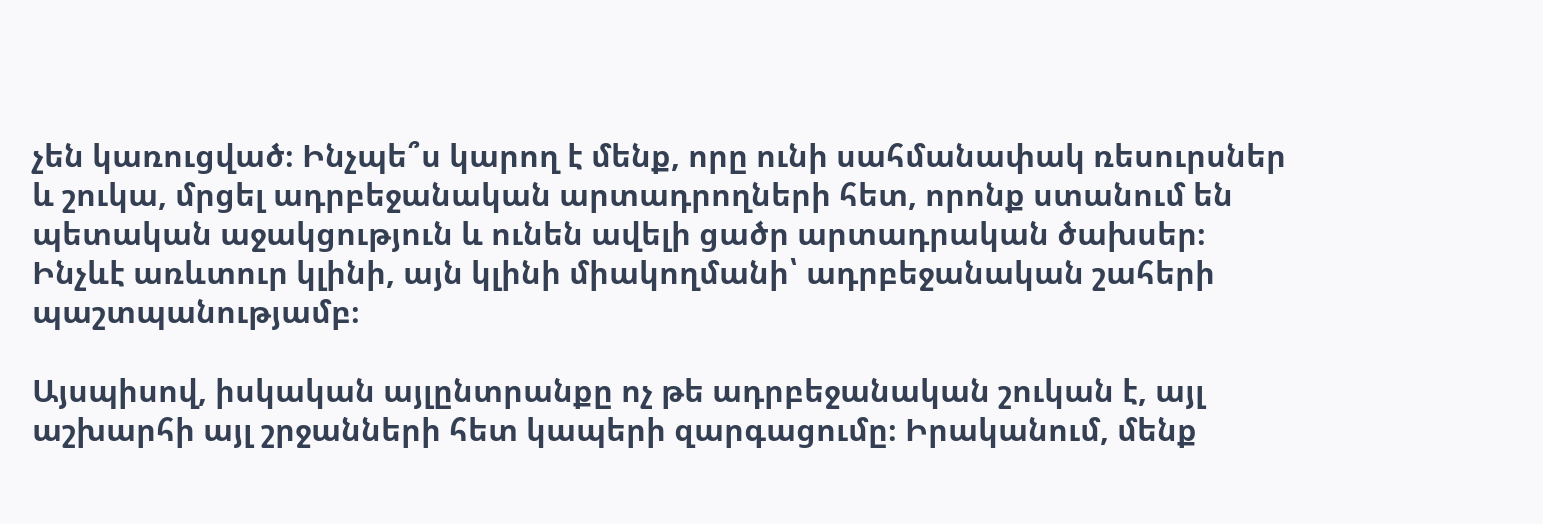չեն կառուցված։ Ինչպե՞ս կարող է մենք, որը ունի սահմանափակ ռեսուրսներ և շուկա, մրցել ադրբեջանական արտադրողների հետ, որոնք ստանում են պետական աջակցություն և ունեն ավելի ցածր արտադրական ծախսեր։ Ինչևէ առևտուր կլինի, այն կլինի միակողմանի՝ ադրբեջանական շահերի պաշտպանությամբ։

Այսպիսով, իսկական այլընտրանքը ոչ թե ադրբեջանական շուկան է, այլ աշխարհի այլ շրջանների հետ կապերի զարգացումը։ Իրականում, մենք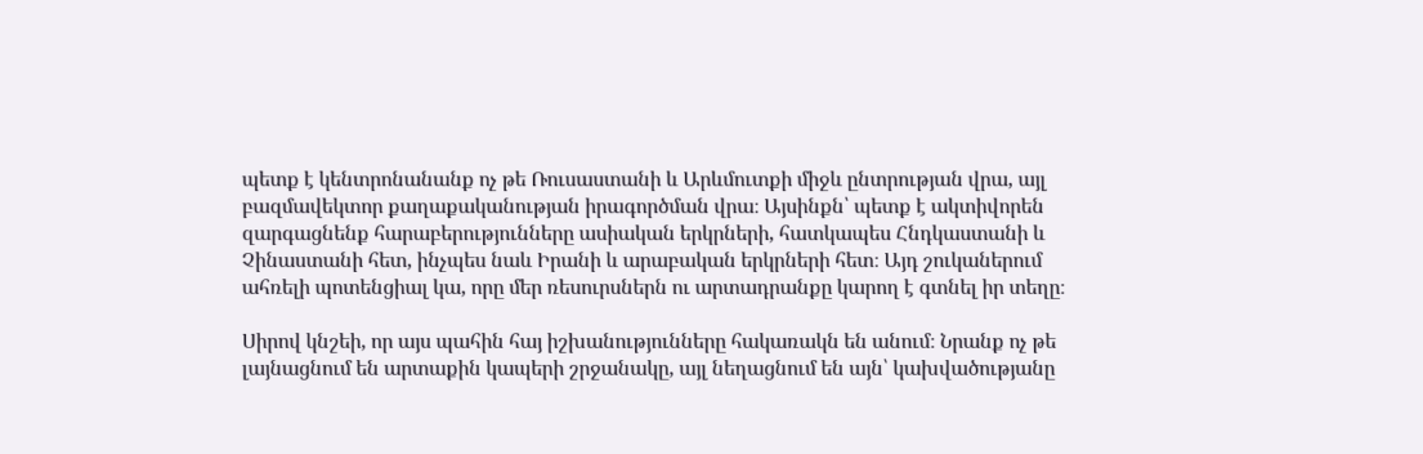պետք է կենտրոնանանք ոչ թե Ռուսաստանի և Արևմուտքի միջև ընտրության վրա, այլ բազմավեկտոր քաղաքականության իրագործման վրա։ Այսինքն՝ պետք է ակտիվորեն զարգացնենք հարաբերությունները ասիական երկրների, հատկապես Հնդկաստանի և Չինաստանի հետ, ինչպես նաև Իրանի և արաբական երկրների հետ։ Այդ շուկաներում ահռելի պոտենցիալ կա, որը մեր ռեսուրսներն ու արտադրանքը կարող է գտնել իր տեղը։

Սիրով կնշեի, որ այս պահին հայ իշխանությունները հակառակն են անում։ Նրանք ոչ թե լայնացնում են արտաքին կապերի շրջանակը, այլ նեղացնում են այն՝ կախվածությանը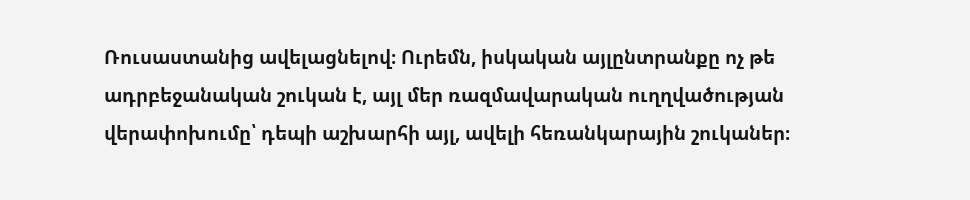Ռուսաստանից ավելացնելով։ Ուրեմն, իսկական այլընտրանքը ոչ թե ադրբեջանական շուկան է, այլ մեր ռազմավարական ուղղվածության վերափոխումը՝ դեպի աշխարհի այլ, ավելի հեռանկարային շուկաներ։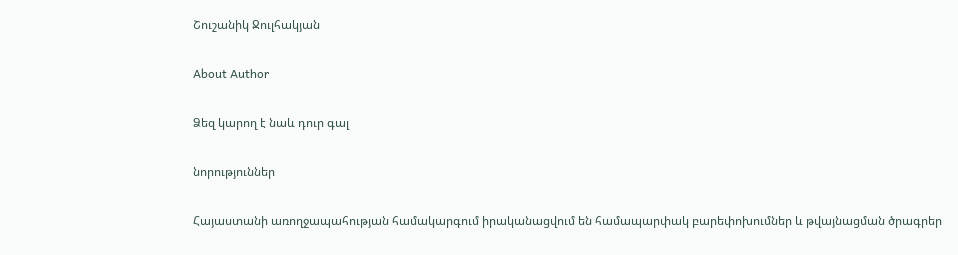Շուշանիկ Ջուլհակյան

About Author

Ձեզ կարող է նաև դուր գալ

նորություններ

Հայաստանի առողջապահության համակարգում իրականացվում են համապարփակ բարեփոխումներ և թվայնացման ծրագրեր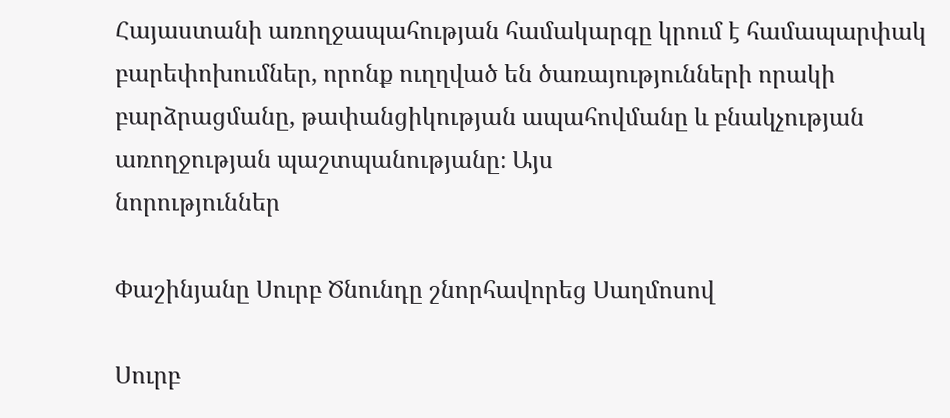Հայաստանի առողջապահության համակարգը կրում է համապարփակ բարեփոխումներ, որոնք ուղղված են ծառայությունների որակի բարձրացմանը, թափանցիկության ապահովմանը և բնակչության առողջության պաշտպանությանը։ Այս
նորություններ

Փաշինյանը Սուրբ Ծնունդը շնորհավորեց Սաղմոսով

Սուրբ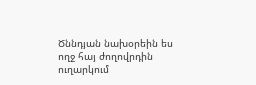Ծննդյան նախօրեին ես ողջ հայ ժողովրդին ուղարկում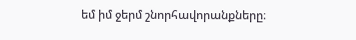եմ իմ ջերմ շնորհավորանքները։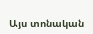Այս տոնական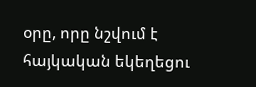օրը, որը նշվում է հայկական եկեղեցու